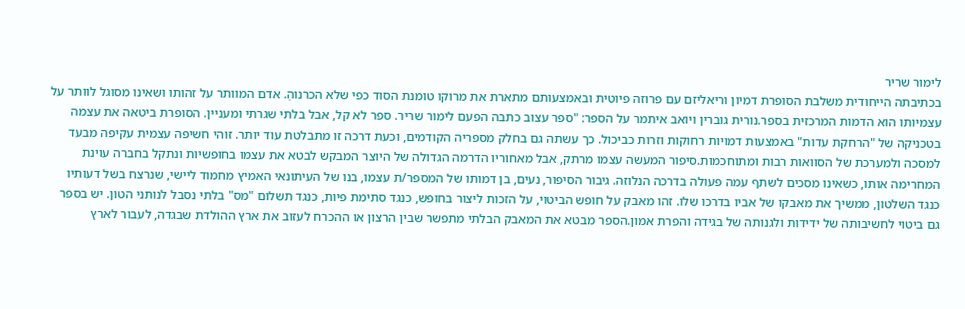לימור שריר
בכתיבתה הייחודית משלבת הסופרת דמיון וריאליזם עם פרוזה פיוטית ובאמצעותם מתארת את מרוקו טומנת הסוד כפי שלא הכרנוהַ. אדם המוותר על זהותו ושאינו מסוגל לוותר על עצמיותו הוא הדמות המרכזית בספר.נורית גוברין ויואב איתמר על הספר: "ספר עצוב כתבה הפעם לימור שריר. ספר לא קל, אבל בלתי שגרתי ומעניין. הסופרת ביטאה את עצמה בטכניקה של "הרחקת עדות" באמצעות דמויות רחוקות וזרות כביכול. כך עשתה גם בחלק מספריה הקודמים, וכעת דרכה זו מתבלטת עוד יותר. זוהי חשיפה עצמית עקיפה מבעד למסכה ולמערכת של הסוואות רבות ומתוחכמות.סיפור המעשה עצמו מרתק, אבל מאחוריו הדרמה הגדולה של היוצר המבקש לבטא את עצמו בחופשיות ונתקל בחברה עוינת המחרימה אותו, כשאינו מסכים לשתף עמה פעולה בדרכה הנלוזה. גיבור הסיפור, נעים, בן דמותו של המספר/ת עצמו, בנו של העיתונאי האמיץ מחמוד ליישי, שנרצח בשל דעותיו כנגד השלטון, ממשיך את מאבקו של אביו בדרכו שלו. זהו מאבק על חופש הביטוי, על הזכות ליצור בחופש, כנגד סתימת פיות, כנגד תשלום "מס" בלתי נסבל לנותני הטון. יש בספר גם ביטוי לחשיבותה של ידידות ולגנותה של בגידה והפרת אמון.הספר מבטא את המאבק הבלתי מתפשר שבין הרצון או ההכרח לעזוב את ארץ ההולדת שבגדה, לעבור לארץ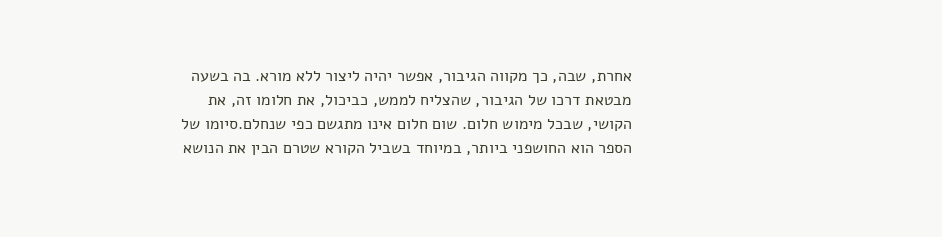אחרת, שבה, כך מקווה הגיבור, אפשר יהיה ליצור ללא מורא. בה בשעה מבטאת דרכו של הגיבור, שהצליח לממש, כביכול, את חלומו זה, את הקושי, שבכל מימוש חלום. שום חלום אינו מתגשם כפי שנחלם.סיומו של הספר הוא החושפני ביותר, במיוחד בשביל הקורא שטרם הבין את הנושא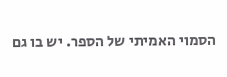הסמוי האמיתי של הספר. יש בו גם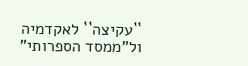``עקיצה`` לאקדמיה ול"ממסד הספרותי"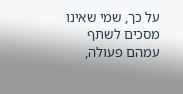על כך, שמי שאינו מסכים לשתף עמהם פעולה,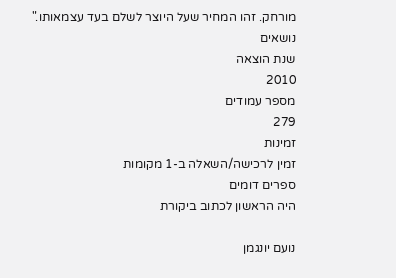מורחק. זהו המחיר שעל היוצר לשלם בעד עצמאותו."
נושאים
שנת הוצאה
2010
מספר עמודים
279
זמינות
זמין לרכישה/השאלה ב-1 מקומות
ספרים דומים
היה הראשון לכתוב ביקורת

נועם יונגמן